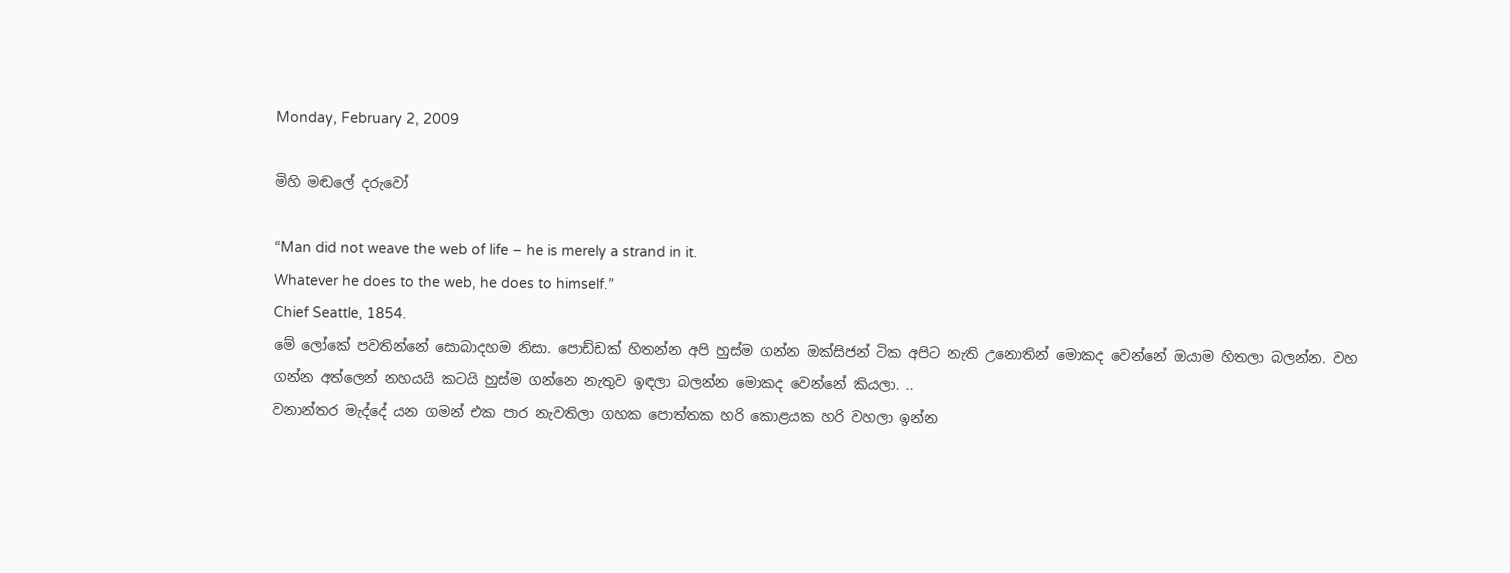Monday, February 2, 2009

මිහි මඬලේ දරුවෝ

“Man did not weave the web of life – he is merely a strand in it.
Whatever he does to the web, he does to himself.”
Chief Seattle, 1854.
මේ ලෝකේ පවතින්නේ සොබාදහම නිසා. පොඩ්ඩක් හිතන්න අපි හුස්ම ගන්න ඔක්සිජන් ටික අපිට නැති උනොතින් මොකද වෙන්නේ ඔයාම හිතලා බලන්න. වහ ගන්න අත්ලෙන් නහයයි කටයි හුස්ම ගන්නෙ නැතුව ඉඳලා බලන්න මොකද වෙන්නේ කියලා. ..
වනාන්තර මැද්දේ යන ගමන් එක පාර නැවතිලා ගහක පොත්තක හරි කොළයක හරි වහලා ඉන්න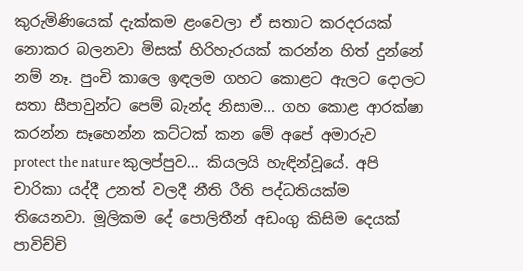කුරුමිණියෙක් දැක්කම ළංවෙලා ඒ සතාට කරදරයක් නොකර බලනවා මිසක් හිරිහැරයක් කරන්න හිත් දුන්නේ නම් නෑ. පුංචි කාලෙ ඉඳලම ගහට කොළට ඇලට දොලට සතා සීපාවුන්ට පෙම් බැන්ද නිසාම… ගහ කොළ ආරක්ෂා කරන්න සෑහෙන්න කට්ටක් කන මේ අපේ අමාරුව protect the nature කුලප්පුව… කියලයි හැඳින්වූයේ. අපි චාරිකා යද්දී උනත් වලදී නීති රීති පද්ධතියක්ම තියෙනවා. මූලිකම දේ පොලිතීන් අඩංගු කිසිම දෙයක් පාවිච්චි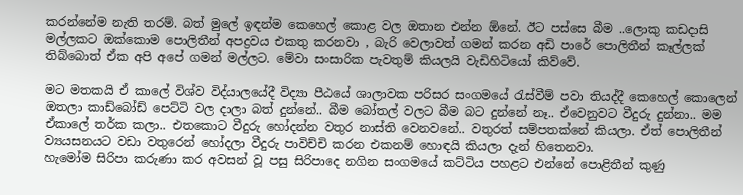කරන්නේම නැති තරම්. බත් මුලේ ඉඳන්ම කෙහෙල් කොළ වල ඔතාන එන්න ඕනේ. ඊට පස්සෙ බීම ..ලොකු කඩදාසි මල්ලකට ඔක්කොම පොලිතීන් අපද්‍රවය එකතු කරනවා , බැරි වෙලාවත් ගමන් කරන අඩි පාරේ පොලිතීන් කෑල්ලක් තිබ්බොත් ඒක අපි අපේ ගමන් මල්ලට. මේවා සංසාරික පැවතුම් කියලයි වැඩිහිටියෝ කිව්වේ.

මට මතකයි ඒ කාලේ විශ්ව විද්යාලයේදී විද්‍යා පීඨයේ ශාලාවක පරිසර සංගමයේ රැස්වීම් පවා තියද්දී කෙහෙල් කොලෙන් ඔතලා කාඩ්බෝඩ් පෙට්ටි වල දාලා බත් දුන්නේ.. බීම බෝතල් වලට බීම බට දුන්නේ නෑ.. ඒවෙනුවට වීදුරු දුන්නා.. මම ඒකාලේ තර්ක කලා.. එතකොට වීදුරු හෝදන්න වතුර නාස්ති වෙනවනේ.. වතුරත් සම්පතක්නේ කියලා. ඒත් පොලිතීන් ව්‍යයසනයට වඩා වතුරෙන් හෝදලා වීදුරු පාවිච්චි කරන එකනම් හොඳයි කියලා දැන් හිතෙනවා.
හැමෝම සිරිපා කරුණා කර අවසන් වූ පසු සිරිපාදෙ නගින සංගමයේ කට්ටිය පහළට එන්නේ පොළිතීන් කුණු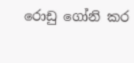රොඩු ගෝනි කර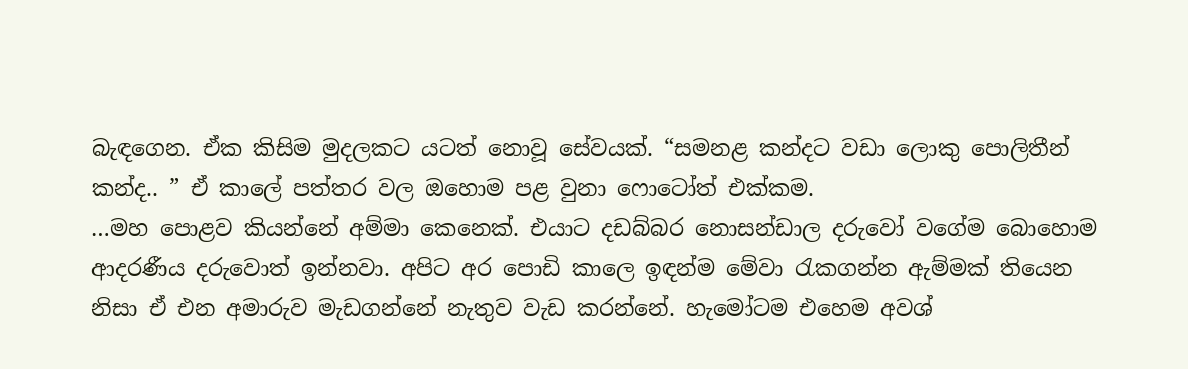බැඳගෙන. ඒක කිසිම මුදලකට යටත් නොවූ සේවයක්. “සමනළ කන්දට වඩා ලොකු පොලිතීන් කන්ද.. ” ඒ කාලේ පත්තර වල ඔහොම පළ වුනා ෆොටෝත් එක්කම.
…මහ පොළව කියන්නේ අම්මා කෙනෙක්. එයාට දඩබ්බර නොසන්ඩාල දරුවෝ වගේම බොහොම ආදරණීය දරුවොත් ඉන්නවා. අපිට අර පොඩි කාලෙ ඉඳන්ම මේවා රැකගන්න ඇම්මක් තියෙන නිසා ඒ එන අමාරුව මැඩගන්නේ නැතුව වැඩ කරන්නේ. හැමෝටම එහෙම අවශ්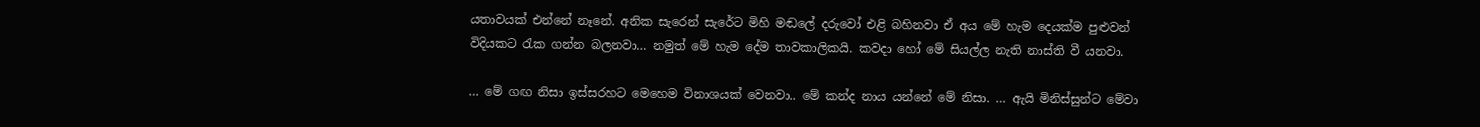යතාවයක් එන්නේ නෑනේ. අනික සැරෙන් සැරේට මිහි මඬලේ දරුවෝ එළි බහිනවා ඒ අය මේ හැම දෙයක්ම පුළුවන් විදියකට රැක ගන්න බලනවා… නමුත් මේ හැම දේම තාවකාලිකයි. කවදා හෝ මේ සියල්ල නැති නාස්ති වී යනවා.

… මේ ගඟ නිසා ඉස්සරහට මෙහෙම විනාශයක් වෙනවා.. මේ කන්ද නාය යන්නේ මේ නිසා. … ඇයි මිනිස්සුන්ට මේවා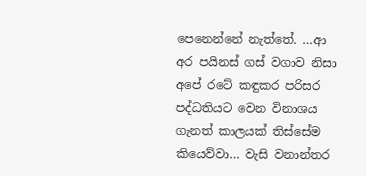පෙනෙන්නේ නැත්තේ. …ආ අර පයිනස් ගස් වගාව නිසා අපේ රටේ කඳුකර පරිසර පද්ධතියට වෙන විනාශය ගැනත් කාලයක් තිස්සේම කියෙව්වා… වැසි වනාන්තර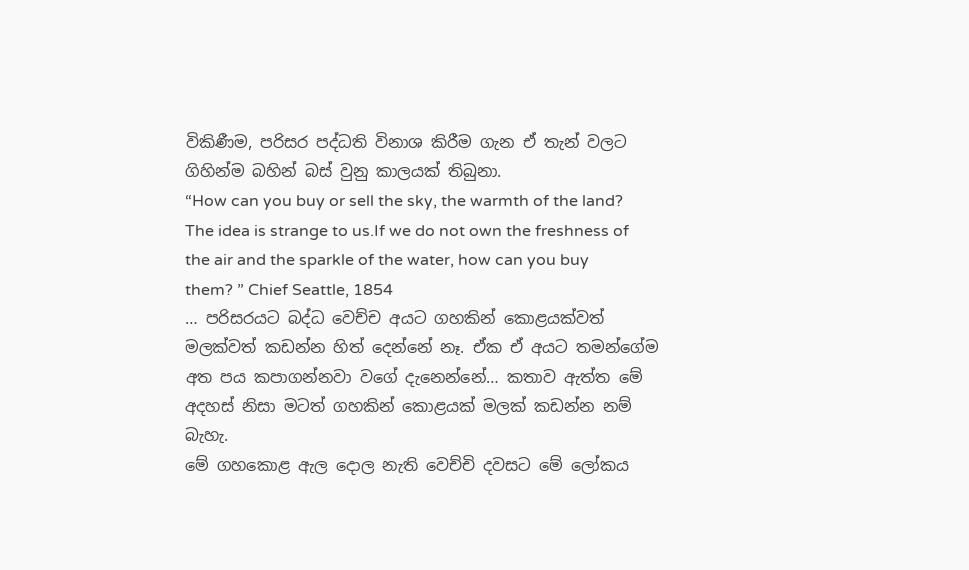විකිණීම, පරිසර පද්ධති විනාශ කිරීම ගැන ඒ තැන් වලට ගිහින්ම බහින් බස් වුනු කාලයක් තිබුනා.
“How can you buy or sell the sky, the warmth of the land? The idea is strange to us.If we do not own the freshness of the air and the sparkle of the water, how can you buy them? ” Chief Seattle, 1854
… පරිසරයට බද්ධ වෙච්ච අයට ගහකින් කොළයක්වත් මලක්වත් කඩන්න හිත් දෙන්නේ නෑ. ඒක ඒ අයට තමන්ගේම අත පය කපාගන්නවා වගේ දැනෙන්නේ… කතාව ඇත්ත මේ අදහස් නිසා මටත් ගහකින් කොළයක් මලක් කඩන්න නම් බැහැ.
මේ ගහකොළ ඇල දොල නැති වෙච්චි දවසට මේ ලෝකය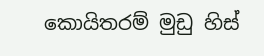කොයිතරම් මුඩු හිස්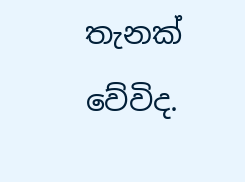තැනක් වේවිද.